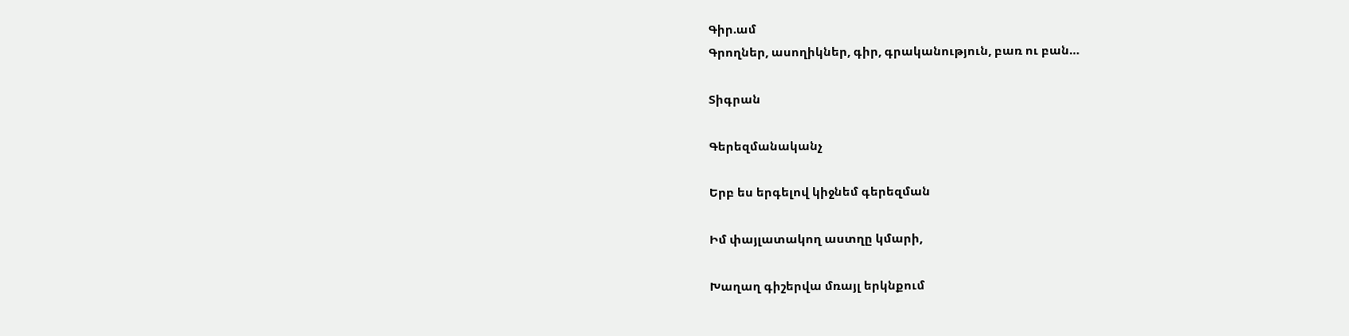Գիր.ամ
Գրողներ, ասողիկներ, գիր, գրականություն, բառ ու բան…

Տիգրան

Գերեզմանականչ

Երբ ես երգելով կիջնեմ գերեզման

Իմ փայլատակող աստղը կմարի,

Խաղաղ գիշերվա մռայլ երկնքում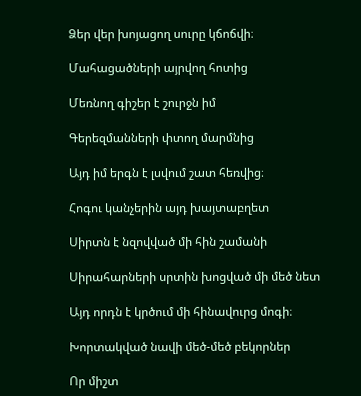Ձեր վեր խոյացող սուրը կճոճվի։

Մահացածների այրվող հոտից

Մեռնող գիշեր է շուրջն իմ

Գերեզմանների փտող մարմնից

Այդ իմ երգն է լսվում շատ հեռվից։

Հոգու կանչերին այդ խայտաբղետ

Սիրտն է նզովված մի հին շամանի

Սիրահարների սրտին խոցված մի մեծ նետ

Այդ որդն է կրծում մի հինավուրց մոգի։

Խորտակված նավի մեծ-մեծ բեկորներ

Որ միշտ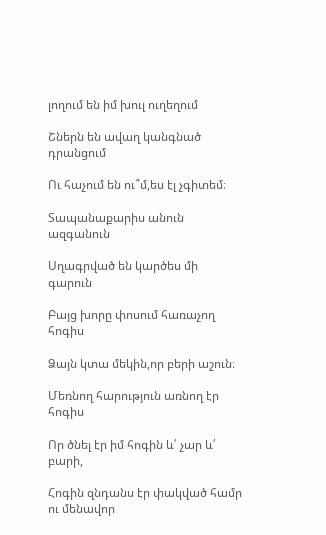լողում են իմ խուլ ուղեղում

Շներն են ավաղ կանգնած դրանցում

Ու հաչում են ու՞մ,ես էլ չգիտեմ։

Տապանաքարիս անուն ազգանուն

Սղագրված են կարծես մի գարուն

Բայց խորը փոսում հառաչող հոգիս

Ձայն կտա մեկին,որ բերի աշուն։

Մեռնող հարություն առնող էր հոգիս

Որ ծնել էր իմ հոգին և՛ չար և՛ բարի,

Հոգին զնդանս էր փակված համր ու մենավոր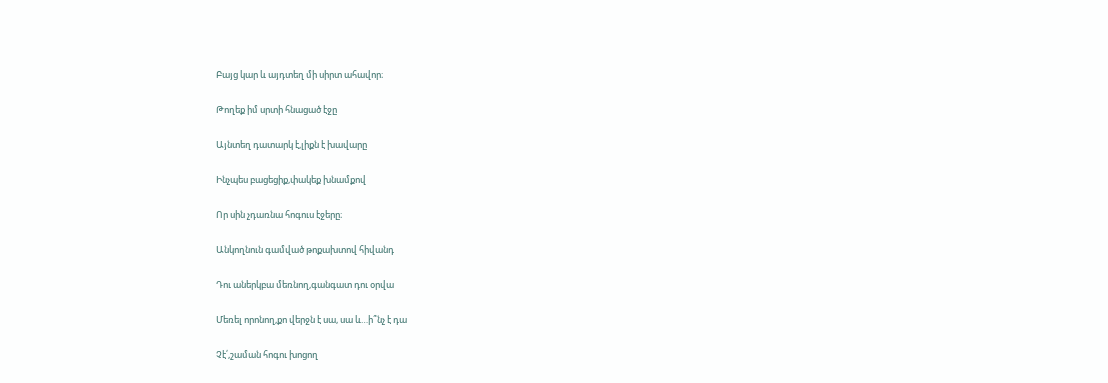Բայց կար և այդտեղ մի սիրտ ահավոր։

Թողեք իմ սրտի հնացած էջը

Այնտեղ դատարկ է,լիքն է խավարը

Ինչպես բացեցիք,փակեք խնամքով

Որ սին չդառնա հոգուս էջերը։

Անկողնուն գամված թոքախտով հիվանդ

Դու աներկբա մեռնող,գանգատ դու օրվա

Մեռել որոնող,քո վերջն է սա, սա և…ի՞նչ է դա

Չէ՛,շաման հոգու խոցող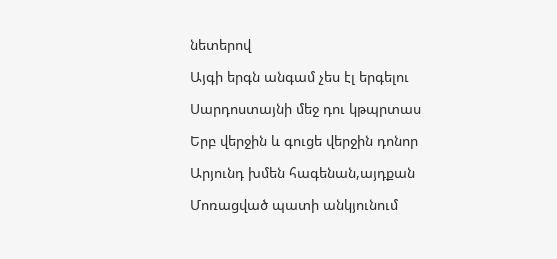նետերով

Այգի երգն անգամ չես էլ երգելու

Սարդոստայնի մեջ դու կթպրտաս

Երբ վերջին և գուցե վերջին դոնոր

Արյունդ խմեն հագենան,այդքան

Մոռացված պատի անկյունում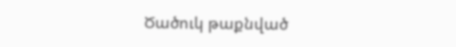Ծածուկ թաքնված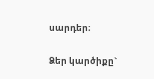սարդեր։

Ձեր կարծիքը`